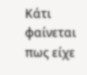Κάτι φαίνεται πως είχε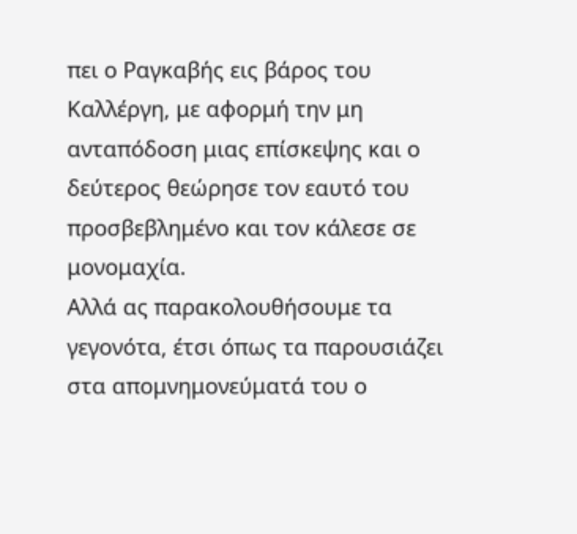πει ο Ραγκαβής εις βάρος του Καλλέργη, με αφορμή την μη ανταπόδοση μιας επίσκεψης και ο δεύτερος θεώρησε τον εαυτό του προσβεβλημένο και τον κάλεσε σε μονομαχία.
Αλλά ας παρακολουθήσουμε τα γεγονότα, έτσι όπως τα παρουσιάζει στα απομνημονεύματά του ο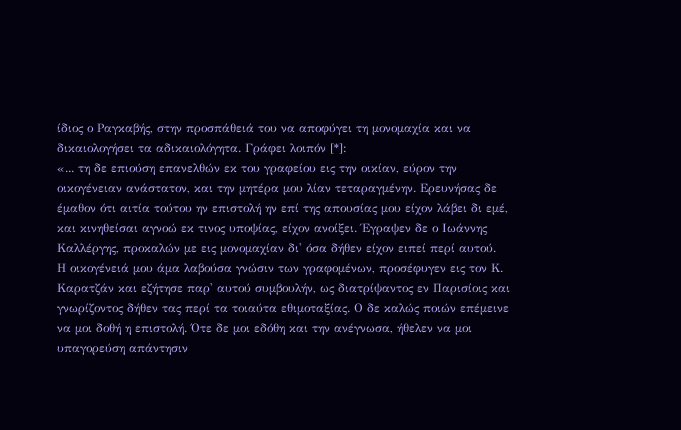ίδιος ο Ραγκαβής, στην προσπάθειά του να αποφύγει τη μονομαχία και να δικαιολογήσει τα αδικαιολόγητα. Γράφει λοιπόν [*]:
«... τη δε επιούση επανελθών εκ του γραφείου εις την οικίαν, εύρον την οικογένειαν ανάστατον, και την μητέρα μου λίαν τεταραγμένην. Ερευνήσας δε έμαθον ότι αιτία τούτου ην επιστολή ην επί της απουσίας μου είχον λάβει δι εμέ, και κινηθείσαι αγνοώ εκ τινος υποψίας, είχον ανοίξει. Έγραψεν δε ο Ιωάννης Καλλέργης, προκαλών με εις μονομαχίαν δι' όσα δήθεν είχον ειπεί περί αυτού.
Η οικογένειά μου άμα λαβούσα γνώσιν των γραφομένων, προσέφυγεν εις τον Κ. Καρατζάν και εζήτησε παρ' αυτού συμβουλήν, ως διατρίψαντος εν Παρισίοις και γνωρίζοντος δήθεν τας περί τα τοιαύτα εθιμοταξίας. Ο δε καλώς ποιών επέμεινε να μοι δοθή η επιστολή. Ότε δε μοι εδόθη και την ανέγνωσα, ήθελεν να μοι υπαγορεύση απάντησιν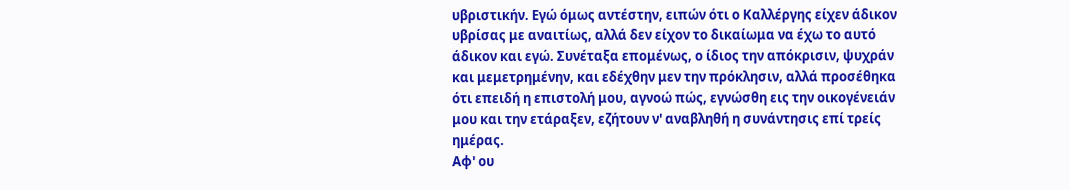υβριστικήν. Εγώ όμως αντέστην, ειπών ότι ο Καλλέργης είχεν άδικον υβρίσας με αναιτίως, αλλά δεν είχον το δικαίωμα να έχω το αυτό άδικον και εγώ. Συνέταξα επομένως, ο ίδιος την απόκρισιν, ψυχράν και μεμετρημένην, και εδέχθην μεν την πρόκλησιν, αλλά προσέθηκα ότι επειδή η επιστολή μου, αγνοώ πώς, εγνώσθη εις την οικογένειάν μου και την ετάραξεν, εζήτουν ν' αναβληθή η συνάντησις επί τρείς ημέρας.
Αφ' ου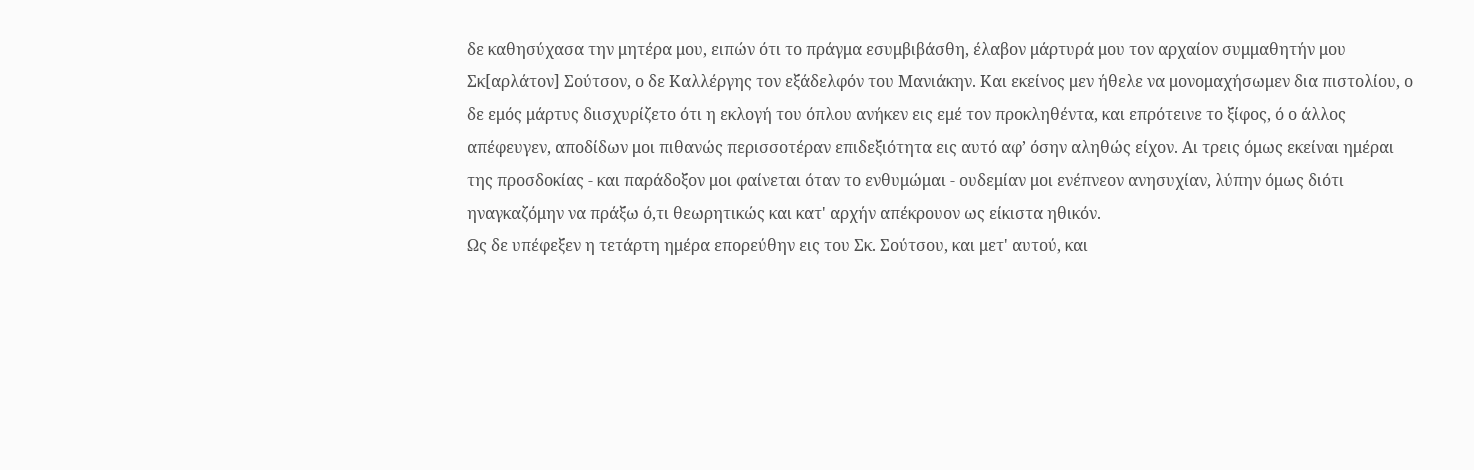δε καθησύχασα την μητέρα μου, ειπών ότι το πράγμα εσυμβιβάσθη, έλαβον μάρτυρά μου τον αρχαίον συμμαθητήν μου Σκ[αρλάτον] Σούτσον, ο δε Καλλέργης τον εξάδελφόν του Μανιάκην. Και εκείνος μεν ήθελε να μονομαχήσωμεν δια πιστολίου, ο δε εμός μάρτυς διισχυρίζετο ότι η εκλογή του όπλου ανήκεν εις εμέ τον προκληθέντα, και επρότεινε το ξίφος, ό ο άλλος απέφευγεν, αποδίδων μοι πιθανώς περισσοτέραν επιδεξιότητα εις αυτό αφ’ όσην αληθώς είχον. Αι τρεις όμως εκείναι ημέραι της προσδοκίας - και παράδοξον μοι φαίνεται όταν το ενθυμώμαι - ουδεμίαν μοι ενέπνεον ανησυχίαν, λύπην όμως διότι ηναγκαζόμην να πράξω ό,τι θεωρητικώς και κατ' αρχήν απέκρουον ως είκιστα ηθικόν.
Ως δε υπέφεξεν η τετάρτη ημέρα επορεύθην εις του Σκ. Σούτσου, και μετ' αυτού, και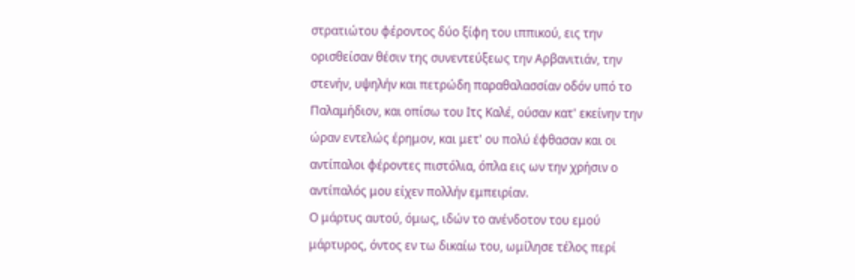στρατιώτου φέροντος δύο ξίφη του ιππικού, εις την ορισθείσαν θέσιν της συνεντεύξεως την Αρβανιτιάν, την στενήν, υψηλήν και πετρώδη παραθαλασσίαν οδόν υπό το Παλαμήδιον, και οπίσω του Ιτς Καλέ, ούσαν κατ' εκείνην την ώραν εντελώς έρημον, και μετ' ου πολύ έφθασαν και οι αντίπαλοι φέροντες πιστόλια, όπλα εις ων την χρήσιν ο αντίπαλός μου είχεν πολλήν εμπειρίαν.
Ο μάρτυς αυτού, όμως, ιδών το ανένδοτον του εμού μάρτυρος, όντος εν τω δικαίω του, ωμίλησε τέλος περί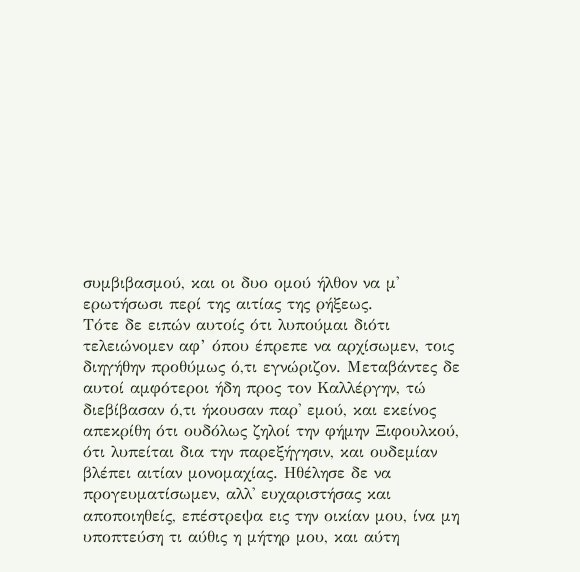συμβιβασμού, και οι δυο ομού ήλθον να μ' ερωτήσωσι περί της αιτίας της ρήξεως.
Τότε δε ειπών αυτοίς ότι λυπούμαι διότι τελειώνομεν αφ’ όπου έπρεπε να αρχίσωμεν, τοις διηγήθην προθύμως ό,τι εγνώριζον. Μεταβάντες δε αυτοί αμφότεροι ήδη προς τον Καλλέργην, τώ διεβίβασαν ό,τι ήκουσαν παρ' εμού, και εκείνος απεκρίθη ότι ουδόλως ζηλοί την φήμην Ξιφουλκού, ότι λυπείται δια την παρεξήγησιν, και ουδεμίαν βλέπει αιτίαν μονομαχίας. Ηθέλησε δε να προγευματίσωμεν, αλλ' ευχαριστήσας και αποποιηθείς, επέστρεψα εις την οικίαν μου, ίνα μη υποπτεύση τι αύθις η μήτηρ μου, και αύτη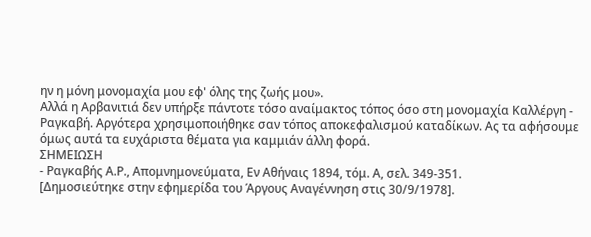ην η μόνη μονομαχία μου εφ' όλης της ζωής μου».
Αλλά η Αρβανιτιά δεν υπήρξε πάντοτε τόσο αναίμακτος τόπος όσο στη μονομαχία Καλλέργη - Ραγκαβή. Αργότερα χρησιμοποιήθηκε σαν τόπος αποκεφαλισμού καταδίκων. Ας τα αφήσουμε όμως αυτά τα ευχάριστα θέματα για καμμιάν άλλη φορά.
ΣΗΜΕΙΩΣΗ
- Ραγκαβής Α.Ρ., Απομνημονεύματα, Εν Αθήναις 1894, τόμ. Α, σελ. 349-351.
[Δημοσιεύτηκε στην εφημερίδα του Άργους Αναγέννηση στις 30/9/1978].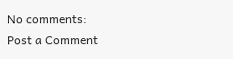No comments:
Post a Comment